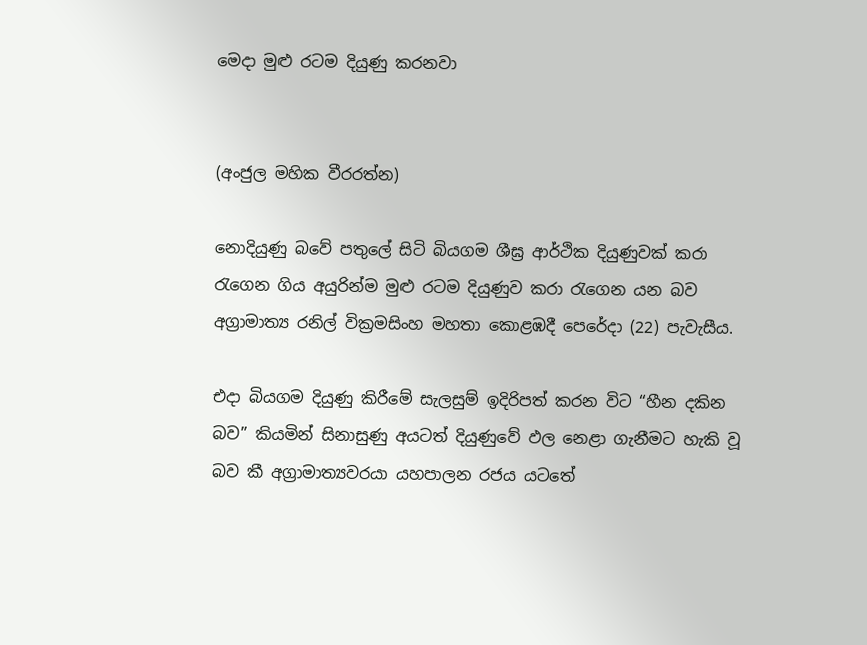මෙදා මුළු රටම දියුණු කරනවා


(අංජුල මහික වීරරත්න)

නොදියුණු බවේ පතුලේ සිටි බියගම ශීඝ්‍ර ආර්ථික දියුණුවක් කරා රැගෙන ගිය අයුරින්ම මුළු රටම දියුණුව කරා රැගෙන යන බව අග්‍රාමාත්‍ය රනිල් වික්‍රමසිංහ මහතා කොළඹදී පෙරේදා (22) පැවැසීය.

එදා බියගම දියුණු කිරීමේ සැලසුම් ඉදිරිපත් කරන විට “හීන දකින බව” කියමින් සිනාසුණු අයටත් දියුණුවේ ඵල නෙළා ගැනීමට හැකි වූ බව කී අග්‍රාමාත්‍යවරයා යහපාලන රජය යටතේ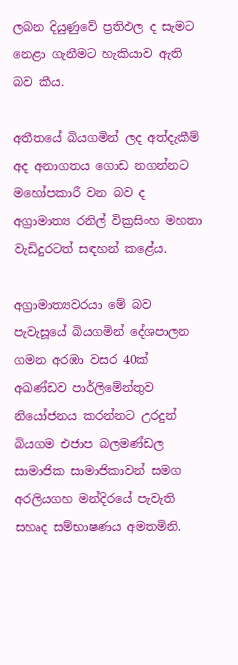ලබන දියුණුවේ ප්‍රතිඵල ද සැමට නෙළා ගැනීමට හැකියාව ඇති බව කීය.

අතීතයේ බියගමින් ලද අත්දැකීම් අද අනාගතය ගොඩ නගන්නට මහෝපකාරී වන බව ද අග්‍රාමාත්‍ය රනිල් වික්‍රසිංහ මහතා වැඩිදුරටත් සඳහන් කළේය.

අග්‍රාමාත්‍යවරයා මේ බව පැවැසූයේ බියගමින් දේශපාලන ගමන අරඹා වසර 40ක් අඛණ්ඩව පාර්ලිමේන්තුව නියෝජනය කරන්නට උරදුන් බියගම එජාප බලමණ්ඩල සාමාජික සාමාජිකාවන් සමග අරලියගහ මන්දිරයේ පැවැති සහෘද සම්භාෂණය අමතමිනි.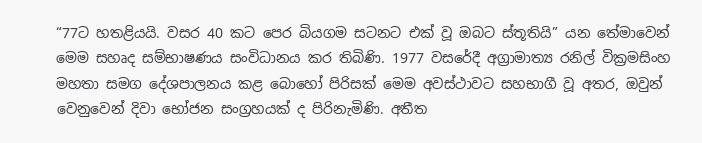“77ට හතළියයි. වසර 40 කට පෙර බියගම සටනට එක් වූ ඔබට ස්තූතියි” යන තේමාවෙන් මෙම සහෘද සම්භාෂණය සංවිධානය කර තිබිණි. 1977 වසරේදී අග්‍රාමාත්‍ය රනිල් වික්‍රමසිංහ මහතා සමග දේශපාලනය කළ බොහෝ පිරිසක් මෙම අවස්ථාවට සහභාගී වූ අතර, ඔවුන් වෙනුවෙන් දිවා භෝජන සංග්‍රහයක් ද පිරිනැමිණි. අතීත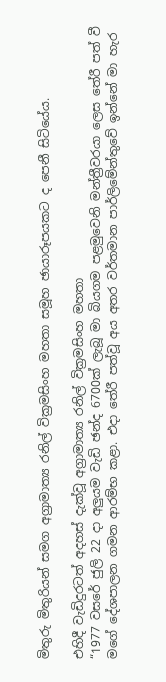මිතුරු මිතුරියන් සමග අග්‍රාමාත්‍ය රනිල් වික්‍රමසිංහ මහතා සමූහ ඡායාරූපයකට ද පෙනී සිටියේය.

එහිදී වැඩිදුරටත් අදහස් දැක්වූ අග්‍රාමාත්‍ය රනිල් වික්‍රමසිංහ මහතා
“1977 වසරේ ජුලි 22 දා අලුයම වැඩි ඡන්ද 6700ක් ලැබූ මා බියගම පළමුවෙනි මන්ත්‍රීවරයා ලෙස තේරී පත් වී මගේ දේශපාලන ගමන ආරම්භ කළා. එදා තේරී පත්වූ අය අතර වර්තමාන පාර්ලිමේන්තුවේ ඉන්නේ මා හැර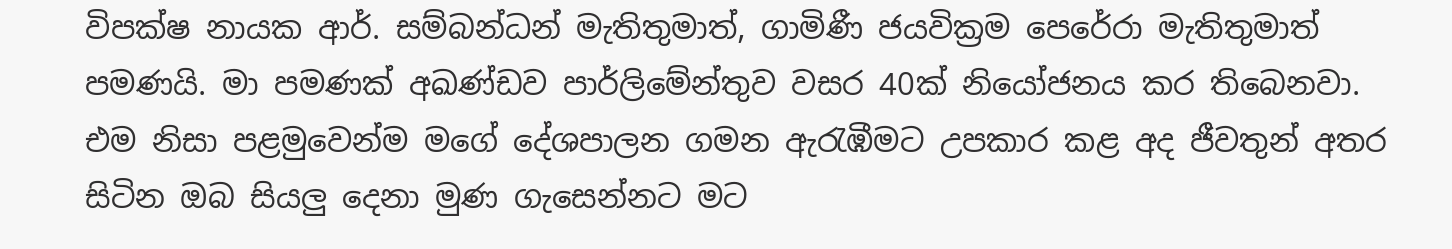විපක්ෂ නායක ආර්. සම්බන්ධන් මැතිතුමාත්, ගාමිණී ජයවික්‍රම පෙරේරා මැතිතුමාත් පමණයි. මා පමණක් අඛණ්ඩව පාර්ලිමේන්තුව වසර 40ක් නියෝජනය කර තිබෙනවා. එම නිසා පළමුවෙන්ම මගේ දේශපාලන ගමන ඇරැඹීමට උපකාර කළ අද ජීවතුන් අතර සිටින ඔබ සියලු දෙනා මුණ ගැසෙන්නට මට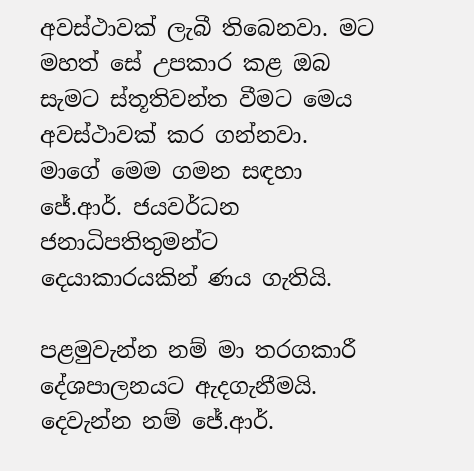අවස්ථාවක් ලැබී තිබෙනවා. මට මහත් සේ උපකාර කළ ඔබ සැමට ස්තූතිවන්ත වීමට මෙය අවස්ථාවක් කර ගන්නවා.
මාගේ මෙම ගමන සඳහා ජේ.ආර්. ජයවර්ධන ජනාධිපතිතුමන්ට දෙයාකාරයකින් ණය ගැතියි.

පළමුවැන්න නම් මා තරගකාරී දේශපාලනයට ඇදගැනීමයි. දෙවැන්න නම් ජේ.ආර්.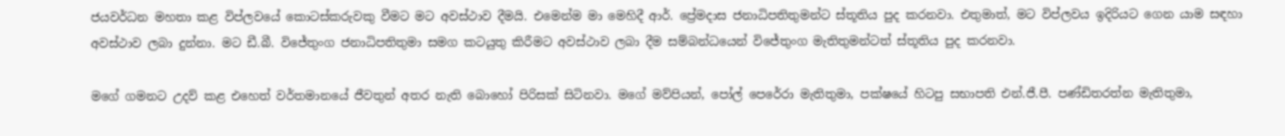ජයවර්ධන මහතා කළ විප්ලවයේ කොටස්කරුවකු වීමට මට අවස්ථාව දීමයි. එමෙන්ම මා මෙහිදී ආර්. ප්‍රේමදාස ජනාධිපතිතුමන්ට ස්තූතිය පුද කරනවා. එතුමාත්, මට විප්ලවය ඉදිරියට ගෙන යාම සඳහා අවස්ථාව ලබා දුන්නා. මට ඩී.බී. විජේතුංග ජනාධිපතිතුමා සමග කටයුතු කිරීමට අවස්ථාව ලබා දීම සම්බන්ධයෙන් විජේතුංග මැතිතුමන්ටත් ස්තූතිය පුද කරනවා.

මගේ ගමනට උදව් කළ එහෙත් වර්තමානයේ ජීවතුන් අතර නැති බොහෝ පිරිසක් සිටිනවා. මගේ මව්පියන්, පෝල් පෙරේරා මැතිතුමා, පක්ෂයේ හිටපු සභාපති එන්.ජී.පී. පණ්ඩිතරත්න මැතිතුමා,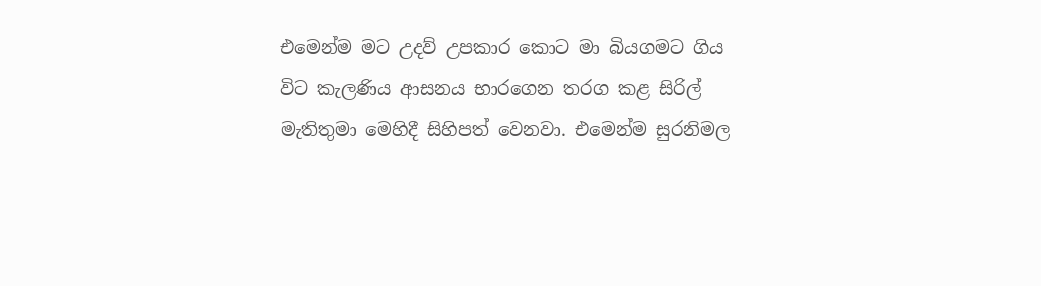එමෙන්ම මට උදව් උපකාර කොට මා බියගමට ගිය විට කැලණිය ආසනය භාරගෙන තරග කළ සිරිල් මැතිතුමා මෙහිදී සිහිපත් වෙනවා. එමෙන්ම සුරනිමල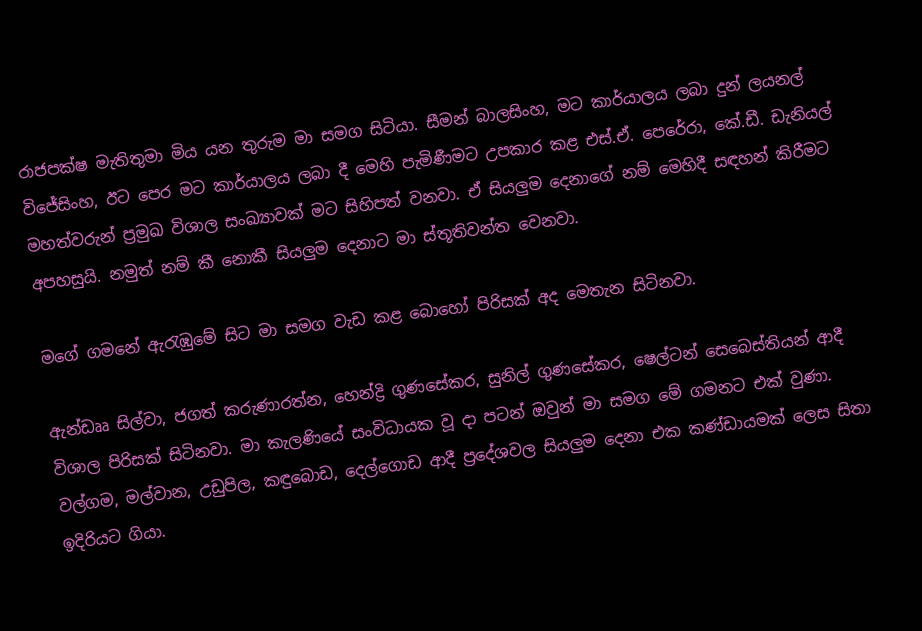රාජපක්ෂ මැතිතුමා මිය යන තුරුම මා සමග සිටියා. සීමන් බාලසිංහ, මට කාර්යාලය ලබා දුන් ලයනල් විජේසිංහ, ඊට පෙර මට කාර්යාලය ලබා දී මෙහි පැමිණීමට උපකාර කළ එස්.ඒ. පෙරේරා, කේ.ඩී. ඩැනියල් මහත්වරුන් ප්‍රමුඛ විශාල සංඛ්‍යාවක් මට සිහිපත් වනවා. ඒ සියලුම දෙනාගේ නම් මෙහිදී සඳහන් කිරීමට අපහසුයි. නමුත් නම් කී නොකී සියලුම දෙනාට මා ස්තූතිවන්ත වෙනවා.

මගේ ගමනේ ඇරැඹුමේ සිට මා සමග වැඩ කළ බොහෝ පිරිසක් අද මෙතැන සිටිනවා.

ඇන්ඩෲ සිල්වා, ජගත් කරුණාරත්න, හෙන්ද්‍රි ගුණසේකර, සුනිල් ගුණසේකර, ෂෙල්ටන් සෙබෙස්තියන් ආදී විශාල පිරිසක් සිටිනවා. මා කැලණියේ සංවිධායක වූ දා පටන් ඔවුන් මා සමග මේ ගමනට එක් වුණා. වල්ගම, මල්වාන, උඩුපිල, කඳුබොඩ, දෙල්ගොඩ ආදී ප්‍රදේශවල සියලුම දෙනා එක කණ්ඩායමක් ලෙස සිතා ඉදිරියට ගියා.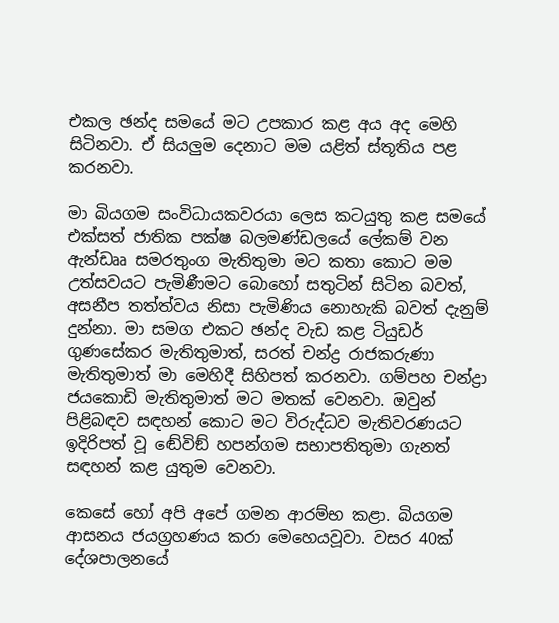එකල ඡන්ද සමයේ මට උපකාර කළ අය අද මෙහි සිටිනවා. ඒ සියලුම දෙනාට මම යළිත් ස්තූතිය පළ කරනවා.

මා බියගම සංවිධායකවරයා ලෙස කටයුතු කළ සමයේ එක්සත් ජාතික පක්ෂ බලමණ්ඩලයේ ලේකම් වන ඇන්ඩෲ සමරතුංග මැතිතුමා මට කතා කොට මම උත්සවයට පැමිණීමට බොහෝ සතුටින් සිටින බවත්, අසනීප තත්ත්වය නිසා පැමිණිය නොහැකි බවත් දැනුම් දුන්නා. මා සමග එකට ඡන්ද වැඩ කළ ටියුඩර් ගුණසේකර මැතිතුමාත්, සරත් චන්ද්‍ර රාජකරුණා මැතිතුමාත් මා මෙහිදී සිහිපත් කරනවා. ගම්පහ චන්ද්‍රා ජයකොඩි මැතිතුමාත් මට මතක් වෙනවා. ඔවුන් පිළිබඳව සඳහන් කොට මට විරුද්ධව මැතිවරණයට ඉදිරිපත් වූ ඬේවිඞ් හපන්ගම සභාපතිතුමා ගැනත් සඳහන් කළ යුතුම වෙනවා.

කෙසේ හෝ අපි අපේ ගමන ආරම්භ කළා. බියගම ආසනය ජයග්‍රහණය කරා මෙහෙයවූවා. වසර 40ක් දේශපාලනයේ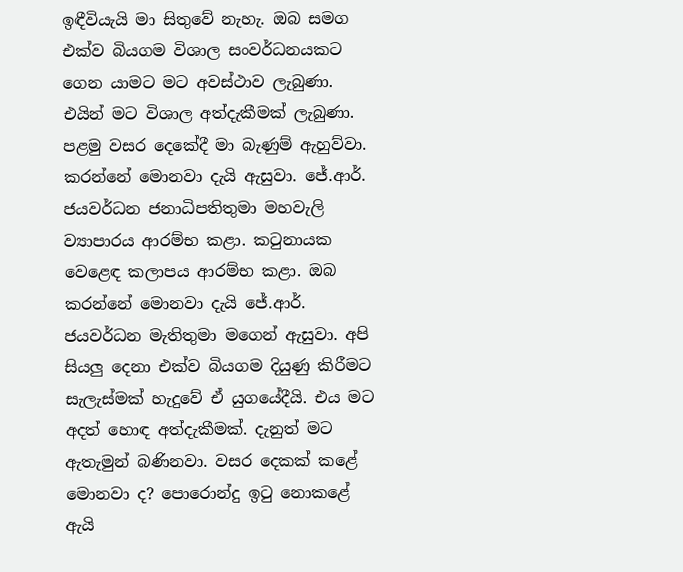ඉඳීවියැයි මා සිතුවේ නැහැ. ඔබ සමග එක්ව බියගම විශාල සංවර්ධනයකට ගෙන යාමට මට අවස්ථාව ලැබුණා. එයින් මට විශාල අත්දැකීමක් ලැබුණා. පළමු වසර දෙකේදී මා බැණුම් ඇහුව්වා. කරන්නේ මොනවා දැයි ඇසුවා. ජේ.ආර්. ජයවර්ධන ජනාධිපතිතුමා මහවැලි ව්‍යාපාරය ආරම්භ කළා. කටුනායක වෙළෙඳ කලාපය ආරම්භ කළා. ඔබ කරන්නේ මොනවා දැයි ජේ.ආර්. ජයවර්ධන මැතිතුමා මගෙන් ඇසුවා. අපි සියලු දෙනා එක්ව බියගම දියුණු කිරීමට සැලැස්මක් හැදුවේ ඒ යුගයේදීයි. එය මට අදත් හොඳ අත්දැකීමක්. දැනුත් මට ඇතැමුන් බණිනවා. වසර දෙකක් කළේ මොනවා ද? පොරොන්දු ඉටු නොකළේ ඇයි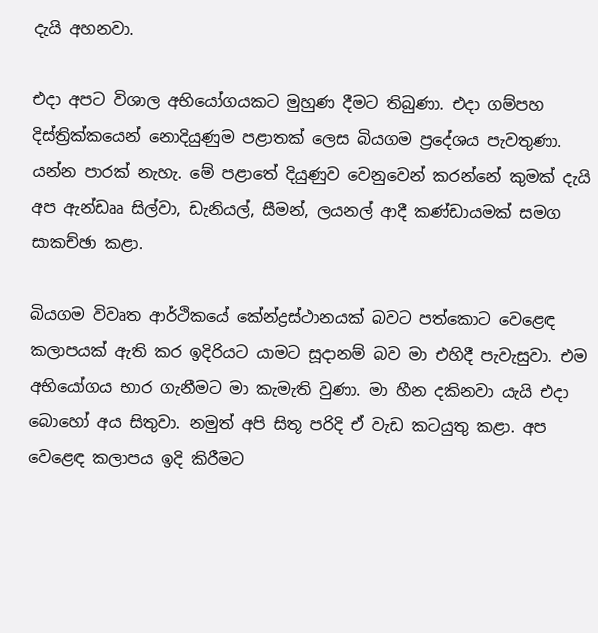දැයි අහනවා.

එදා අපට විශාල අභියෝගයකට මුහුණ දීමට තිබුණා. එදා ගම්පහ දිස්ත්‍රික්කයෙන් නොදියුණුම පළාතක් ලෙස බියගම ප්‍රදේශය පැවතුණා. යන්න පාරක් නැහැ. මේ පළාතේ දියුණුව වෙනුවෙන් කරන්නේ කුමක් දැයි අප ඇන්ඩෲ සිල්වා, ඩැනියල්, සීමන්, ලයනල් ආදී කණ්ඩායමක් සමග සාකච්ඡා කළා.

බියගම විවෘත ආර්ථිකයේ කේන්ද්‍රස්ථානයක් බවට පත්කොට වෙළෙඳ කලාපයක් ඇති කර ඉදිරියට යාමට සූදානම් බව මා එහිදී පැවැසුවා. එම අභියෝගය භාර ගැනීමට මා කැමැති වුණා. මා හීන දකිනවා යැයි එදා බොහෝ අය සිතුවා. නමුත් අපි සිතූ පරිදි ඒ වැඩ කටයුතු කළා. අප වෙළෙඳ කලාපය ඉදි කිරීමට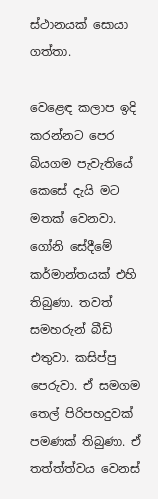ස්ථානයක් සොයා ගත්තා.

වෙළෙඳ කලාප ඉදි කරන්නට පෙර බියගම පැවැතියේ කෙසේ දැයි මට මතක් වෙනවා. ගෝනි සේදීමේ කර්මාන්තයක් එහි තිබුණා. තවත් සමහරුන් බීඩි එතුවා. කසිප්පු පෙරුවා. ඒ සමගම තෙල් පිරිපහදුවක් පමණක් තිබුණා. ඒ තත්ත්ත්වය වෙනස්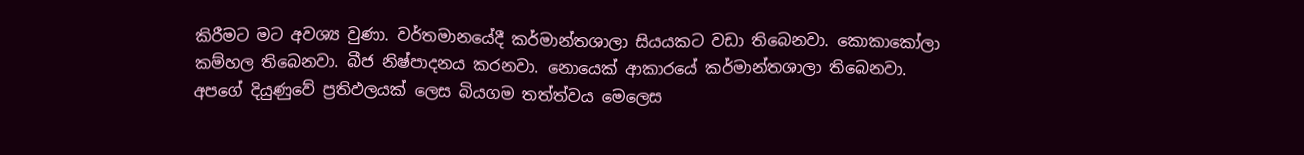කිරීමට මට අවශ්‍ය වුණා. වර්තමානයේදී කර්මාන්තශාලා සියයකට වඩා තිබෙනවා. කොකාකෝලා කම්හල තිබෙනවා. බීජ නිෂ්පාදනය කරනවා. නොයෙක් ආකාරයේ කර්මාන්තශාලා තිබෙනවා. අපගේ දියුණුවේ ප්‍රතිඵලයක් ලෙස බියගම තත්ත්වය මෙලෙස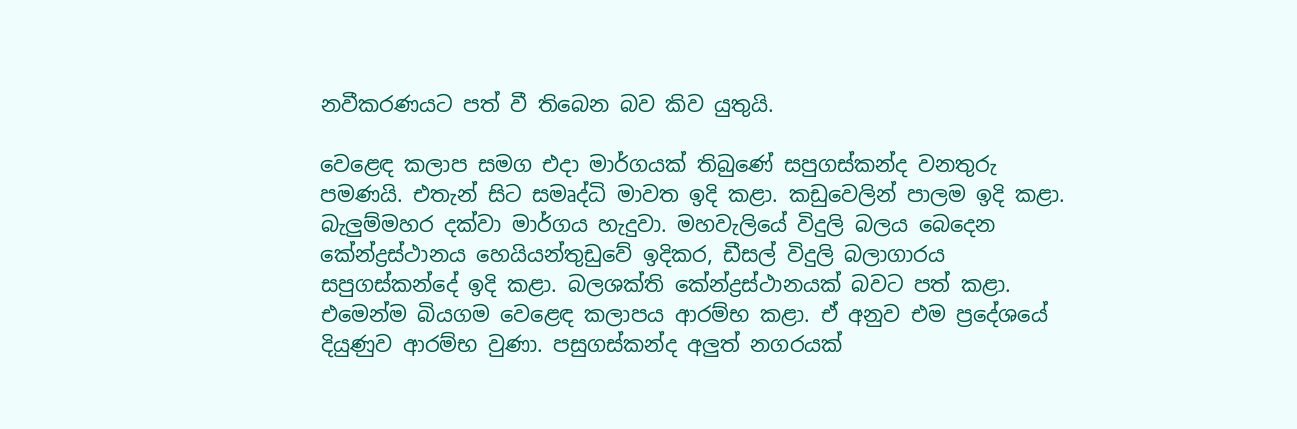නවීකරණයට පත් වී තිබෙන බව කිව යුතුයි.

වෙළෙඳ කලාප සමග එදා මාර්ගයක් තිබුණේ සපුගස්කන්ද වනතුරු පමණයි. එතැන් සිට සමෘද්ධි මාවත ඉදි කළා. කඩුවෙලින් පාලම ඉදි කළා. බැලුම්මහර දක්වා මාර්ගය හැදුවා. මහවැලියේ විදුලි බලය බෙදෙන කේන්ද්‍රස්ථානය හෙයියන්තුඩුවේ ඉදිකර, ඩීසල් විදුලි බලාගාරය සපුගස්කන්දේ ඉදි කළා. බලශක්ති කේන්ද්‍රස්ථානයක් බවට පත් කළා. එමෙන්ම බියගම වෙළෙඳ කලාපය ආරම්භ කළා. ඒ අනුව එම ප්‍රදේශයේ දියුණුව ආරම්භ වුණා. පසුගස්කන්ද අලුත් නගරයක්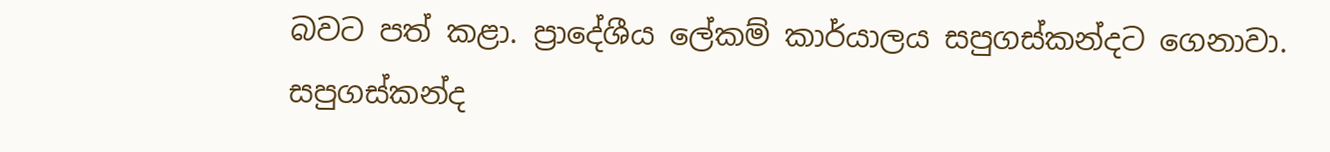බවට පත් කළා. ප්‍රාදේශීය ලේකම් කාර්යාලය සපුගස්කන්දට ගෙනාවා. සපුගස්කන්ද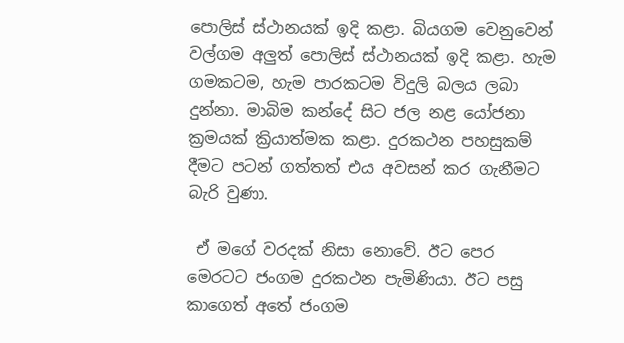පොලිස් ස්ථානයක් ඉදි කළා. බියගම වෙනුවෙන් වල්ගම අලුත් පොලිස් ස්ථානයක් ඉදි කළා. හැම ගමකටම, හැම පාරකටම විදුලි බලය ලබා දුන්නා. මාබිම කන්දේ සිට ජල නළ යෝජනා ක්‍රමයක් ක්‍රියාත්මක කළා. දුරකථන පහසුකම් දීමට පටන් ගත්තත් එය අවසන් කර ගැනීමට බැරි වුණා.

 ඒ මගේ වරදක් නිසා නොවේ. ඊට පෙර මෙරටට ජංගම දුරකථන පැමිණියා. ඊට පසු කාගෙත් අතේ ජංගම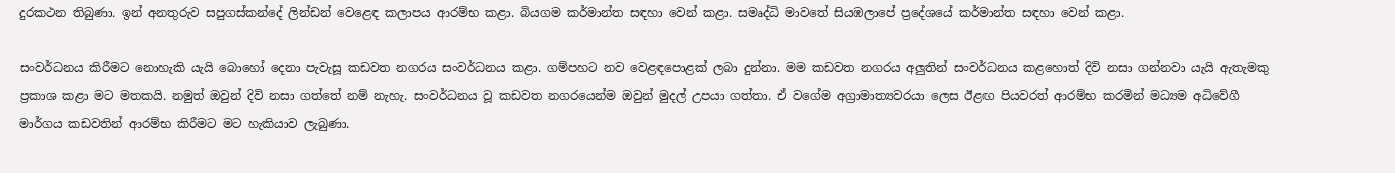දුරකථන තිබුණා. ඉන් අනතුරුව සපුගස්කන්දේ ලින්ඩන් වෙළෙඳ කලාපය ආරම්භ කළා. බියගම කර්මාන්ත සඳහා වෙන් කළා. සමෘද්ධි මාවතේ සියඹලාපේ ප්‍රදේශයේ කර්මාන්ත සඳහා වෙන් කළා.

සංවර්ධනය කිරීමට නොහැකි යැයි බොහෝ දෙනා පැවැසූ කඩවත නගරය සංවර්ධනය කළා. ගම්පහට නව වෙළඳපොළක් ලබා දුන්නා. මම කඩවත නගරය අලුතින් සංවර්ධනය කළහොත් දිවි නසා ගන්නවා යැයි ඇතැමකු ප්‍රකාශ කළා මට මතකයි. නමුත් ඔවුන් දිවි නසා ගත්තේ නම් නැහැ. සංවර්ධනය වූ කඩවත නගරයෙන්ම ඔවුන් මුදල් උපයා ගත්තා. ඒ වගේම අග්‍රාමාත්‍යවරයා ලෙස ඊළඟ පියවරත් ආරම්භ කරමින් මධ්‍යම අධිවේගී මාර්ගය කඩවතින් ආරම්භ කිරීමට මට හැකියාව ලැබුණා.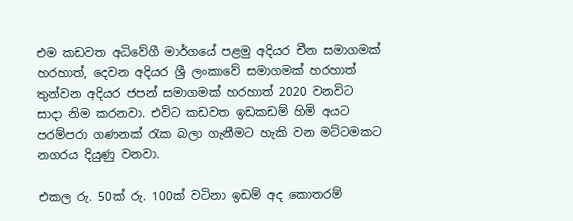එම කඩවත අධිවේගී මාර්ගයේ පළමු අදියර චීන සමාගමක් හරහාත්, දෙවන අදියර ශ්‍රී ලංකාවේ සමාගමක් හරහාත් තුන්වන අදියර ජපන් සමාගමක් හරහාත් 2020 වනවිට සාදා නිම කරනවා. එවිට කඩවත ඉඩකඩම් හිමි අයට පරම්පරා ගණනක් රැක බලා ගැනීමට හැකි වන මට්ටමකට නගරය දියුණු වනවා.

එකල රු. 50ක් රු. 100ක් වටිනා ඉඩම් අද කොතරම්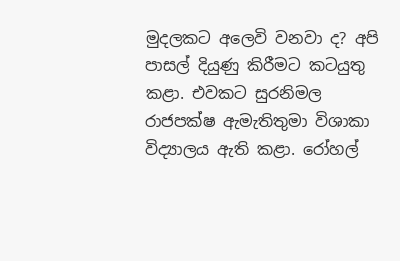මුදලකට අලෙවි වනවා ද? අපි පාසල් දියුණු කිරීමට කටයුතු කළා. එවකට සුරනිමල රාජපක්ෂ ඇමැතිතුමා විශාකා විද්‍යාලය ඇති කළා. රෝහල්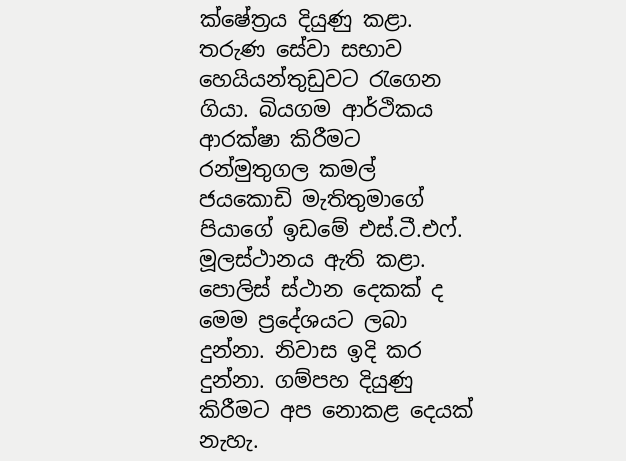ක්ෂේත්‍රය දියුණු කළා. තරුණ සේවා සභාව හෙයියන්තුඩුවට රැගෙන ගියා. බියගම ආර්ථිකය ආරක්ෂා කිරීමට රන්මුතුගල කමල් ජයකොඩි මැතිතුමාගේ පියාගේ ඉඩමේ එස්.ටී.එෆ්. මූලස්ථානය ඇති කළා. පොලිස් ස්ථාන දෙකක් ද මෙම ප්‍රදේශයට ලබා දුන්නා. නිවාස ඉදි කර දුන්නා. ගම්පහ දියුණු කිරීමට අප නොකළ දෙයක් නැහැ.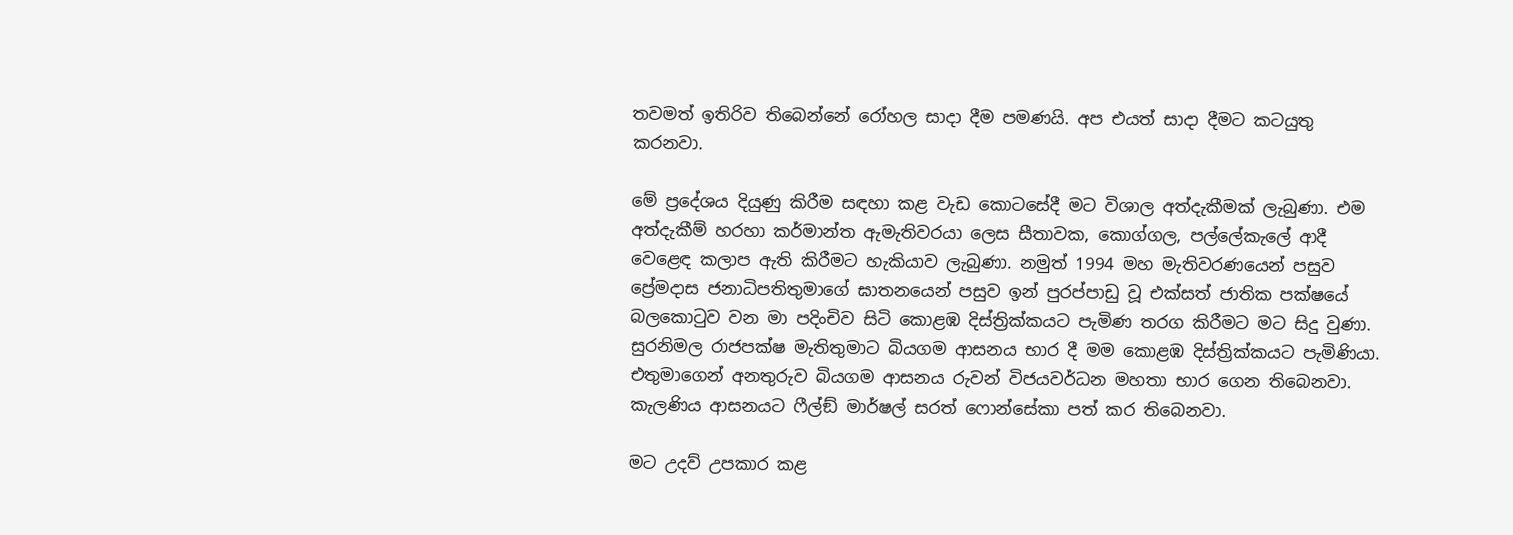තවමත් ඉතිරිව තිබෙන්නේ රෝහල සාදා දීම පමණයි. අප එයත් සාදා දීමට කටයුතු කරනවා.

මේ ප්‍රදේශය දියුණු කිරීම සඳහා කළ වැඩ කොටසේදී මට විශාල අත්දැකීමක් ලැබුණා. එම අත්දැකීම් හරහා කර්මාන්ත ඇමැතිවරයා ලෙස සීතාවක, කොග්ගල, පල්ලේකැලේ ආදී වෙළෙඳ කලාප ඇති කිරීමට හැකියාව ලැබුණා. නමුත් 1994 මහ මැතිවරණයෙන් පසුව ප්‍රේමදාස ජනාධිපතිතුමාගේ ඝාතනයෙන් පසුව ඉන් පුරප්පාඩු වූ එක්සත් ජාතික පක්ෂයේ බලකොටුව වන මා පදිංචිව සිටි කොළඹ දිස්ත්‍රික්කයට පැමිණ තරග කිරීමට මට සිදු වුණා. සුරනිමල රාජපක්ෂ මැතිතුමාට බියගම ආසනය භාර දී මම කොළඹ දිස්ත්‍රික්කයට පැමිණියා. එතුමාගෙන් අනතුරුව බියගම ආසනය රුවන් විජයවර්ධන මහතා භාර ගෙන තිබෙනවා. කැලණිය ආසනයට ෆීල්ඞ් මාර්ෂල් සරත් ෆොන්සේකා පත් කර තිබෙනවා.

මට උදව් උපකාර කළ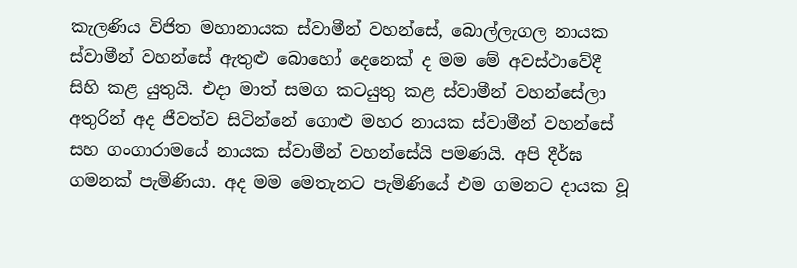කැලණිය විජිත මහානායක ස්වාමීන් වහන්සේ, බොල්ලැගල නායක ස්වාමීන් වහන්සේ ඇතුළු බොහෝ දෙනෙක් ද මම මේ අවස්ථාවේදී සිහි කළ යුතුයි. එදා මාත් සමග කටයුතු කළ ස්වාමීන් වහන්සේලා අතුරින් අද ජීවත්ව සිටින්නේ ගොළු මහර නායක ස්වාමීන් වහන්සේ සහ ගංගාරාමයේ නායක ස්වාමීන් වහන්සේයි පමණයි. අපි දීර්ඝ ගමනක් පැමිණියා. අද මම මෙතැනට පැමිණියේ එම ගමනට දායක වූ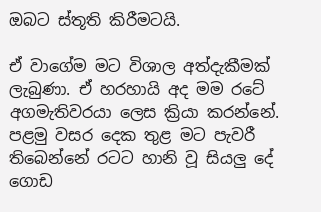ඔබට ස්තූති කිරීමටයි.

ඒ වාගේම මට විශාල අත්දැකීමක් ලැබුණා. ඒ හරහායි අද මම රටේ අගමැතිවරයා ලෙස ක්‍රියා කරන්නේ. පළමු වසර දෙක තුළ මට පැවරී තිබෙන්නේ රටට හානි වූ සියලු දේ ගොඩ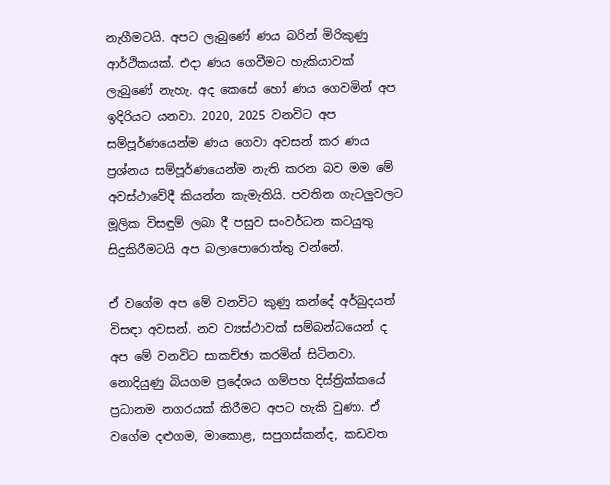නැගීමටයි. අපට ලැබුණේ ණය බරින් මිරිකුණු ආර්ථිකයක්. එදා ණය ගෙවීමට හැකියාවක් ලැබුණේ නැහැ. අද කෙසේ හෝ ණය ගෙවමින් අප ඉදිරියට යනවා. 2020, 2025 වනවිට අප සම්පූර්ණයෙන්ම ණය ගෙවා අවසන් කර ණය ප්‍රශ්නය සම්පූර්ණයෙන්ම නැති කරන බව මම මේ අවස්ථාවේදී කියන්න කැමැතියි. පවතින ගැටලුවලට මූලික විසඳුම් ලබා දී පසුව සංවර්ධන කටයුතු සිදුකිරීමටයි අප බලාපොරොත්තු වන්නේ.

ඒ වගේම අප මේ වනවිට කුණු කන්දේ අර්බුදයත් විසඳා අවසන්. නව ව්‍යස්ථාවක් සම්බන්ධයෙන් ද අප මේ වනවිට සාකච්ඡා කරමින් සිටිනවා. නොදියුණු බියගම ප්‍රදේශය ගම්පහ දිස්ත්‍රික්කයේ ප්‍රධානම නගරයක් කිරීමට අපට හැකි වුණා. ඒ වගේම දළුගම, මාකොළ, සපුගස්කන්ද, කඩවත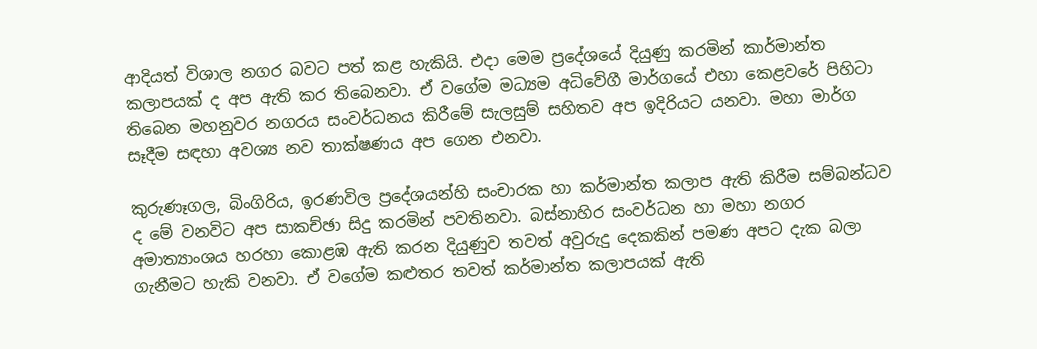ආදියත් විශාල නගර බවට පත් කළ හැකියි. එදා මෙම ප්‍රදේශයේ දියුණු කරමින් කාර්මාන්ත කලාපයක් ද අප ඇති කර තිබෙනවා. ඒ වගේම මධ්‍යම අධිවේගී මාර්ගයේ එහා කෙළවරේ පිහිටා තිබෙන මහනුවර නගරය සංවර්ධනය කිරීමේ සැලසුම් සහිතව අප ඉදිරියට යනවා. මහා මාර්ග සෑදීම සඳහා අවශ්‍ය නව තාක්ෂණය අප ගෙන එනවා.

කුරුණෑගල, බිංගිරිය, ඉරණවිල ප්‍රදේශයන්හි සංචාරක හා කර්මාන්ත කලාප ඇති කිරීම සම්බන්ධව ද මේ වනවිට අප සාකච්ඡා සිදු කරමින් පවතිනවා. බස්නාහිර සංවර්ධන හා මහා නගර අමාත්‍යාංශය හරහා කොළඹ ඇති කරන දියුණුව තවත් අවුරුදු දෙකකින් පමණ අපට දැක බලා ගැනීමට හැකි වනවා. ඒ වගේම කළුතර තවත් කර්මාන්ත කලාපයක් ඇති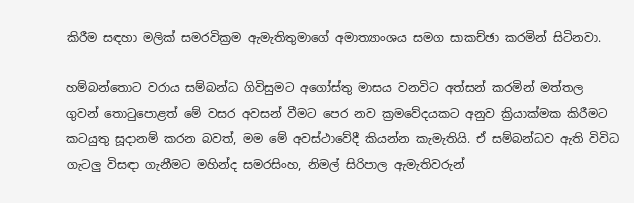කිරීම සඳහා මලික් සමරවික්‍රම ඇමැතිතුමාගේ අමාත්‍යාංශය සමග සාකච්ඡා කරමින් සිටිනවා.

හම්බන්තොට වරාය සම්බන්ධ ගිවිසුමට අගෝස්තු මාසය වනවිට අත්සන් කරමින් මත්තල ගුවන් තොටුපොළත් මේ වසර අවසන් වීමට පෙර නව ක්‍රමවේදයකට අනුව ක්‍රියාක්මක කිරීමට කටයුතු සූදානම් කරන බවත්, මම මේ අවස්ථාවේදී කියන්න කැමැතියි. ඒ සම්බන්ධව ඇති විවිධ ගැටලු විසඳා ගැනීමට මහින්ද සමරසිංහ, නිමල් සිරිපාල ඇමැතිවරුන්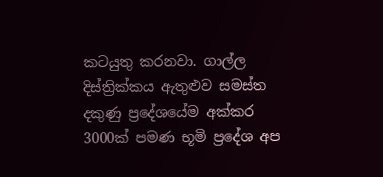කටයුතු කරනවා. ගාල්ල දිස්ත්‍රික්කය ඇතුළුව සමස්ත දකුණු ප්‍රදේශයේම අක්කර 3000ක් පමණ භූමි ප්‍රදේශ අප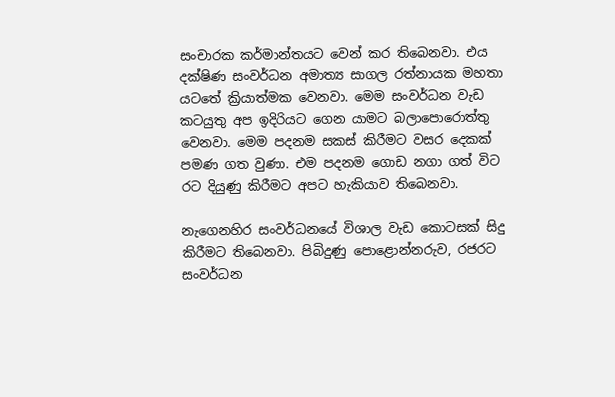සංචාරක කර්මාන්තයට වෙන් කර තිබෙනවා. එය දක්ෂිණ සංවර්ධන අමාත්‍ය සාගල රත්නායක මහතා යටතේ ක්‍රියාත්මක වෙනවා. මෙම සංවර්ධන වැඩ කටයුතු අප ඉදිරියට ගෙන යාමට බලාපොරොත්තු වෙනවා. මෙම පදනම සකස් කිරීමට වසර දෙකක් පමණ ගත වුණා. එම පදනම ගොඩ නගා ගත් විට රට දියුණු කිරීමට අපට හැකියාව තිබෙනවා.

නැගෙනහිර සංවර්ධනයේ විශාල වැඩ කොටසක් සිදු කිරීමට තිබෙනවා. පිබිදුණු පොළොන්නරුව, රජරට සංවර්ධන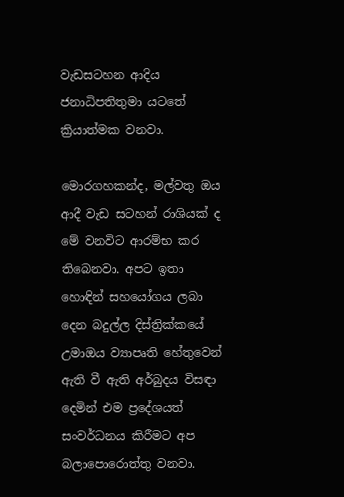වැඩසටහන ආදිය ජනාධිපතිතුමා යටතේ ක්‍රියාත්මක වනවා.

මොරගහකන්ද, මල්වතු ඔය ආදී වැඩ සටහන් රාශියක් ද මේ වනවිට ආරම්භ කර තිබෙනවා. අපට ඉතා හොඳින් සහයෝගය ලබා දෙන බදුල්ල දිස්ත්‍රික්කයේ උමාඔය ව්‍යාපෘති හේතුවෙන් ඇති වී ඇති අර්බුදය විසඳා දෙමින් එම ප්‍රදේශයත් සංවර්ධනය කිරීමට අප බලාපොරොත්තු වනවා.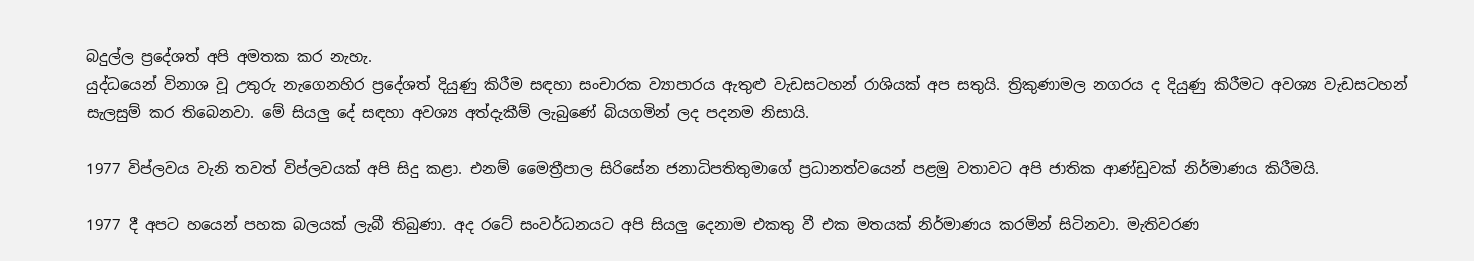බදුල්ල ප්‍රදේශත් අපි අමතක කර නැහැ.
යුද්ධයෙන් විනාශ වූ උතුරු නැගෙනහිර ප්‍රදේශත් දියුණු කිරීම සඳහා සංචාරක ව්‍යාපාරය ඇතුළු වැඩසටහන් රාශියක් අප සතුයි. ත්‍රිකුණාමල නගරය ද දියුණු කිරීමට අවශ්‍ය වැඩසටහන් සැලසුම් කර තිබෙනවා. මේ සියලු දේ සඳහා අවශ්‍ය අත්දැකීම් ලැබුණේ බියගමින් ලද පදනම නිසායි.

1977 විප්ලවය වැනි තවත් විප්ලවයක් අපි සිදු කළා. එනම් මෛත්‍රීපාල සිරිසේන ජනාධිපතිතුමාගේ ප්‍රධානත්වයෙන් පළමු වතාවට අපි ජාතික ආණ්ඩුවක් නිර්මාණය කිරීමයි.

1977 දී අපට හයෙන් පහක බලයක් ලැබී තිබුණා. අද රටේ සංවර්ධනයට අපි සියලු දෙනාම එකතු වී එක මතයක් නිර්මාණය කරමින් සිටිනවා. මැතිවරණ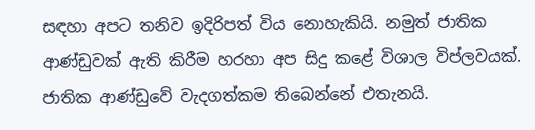සඳහා අපට තනිව ඉදිරිපත් විය නොහැකියි. නමුත් ජාතික ආණ්ඩුවක් ඇති කිරීම හරහා අප සිදු කළේ විශාල විප්ලවයක්. ජාතික ආණ්ඩුවේ වැදගත්කම තිබෙන්නේ එතැනයි.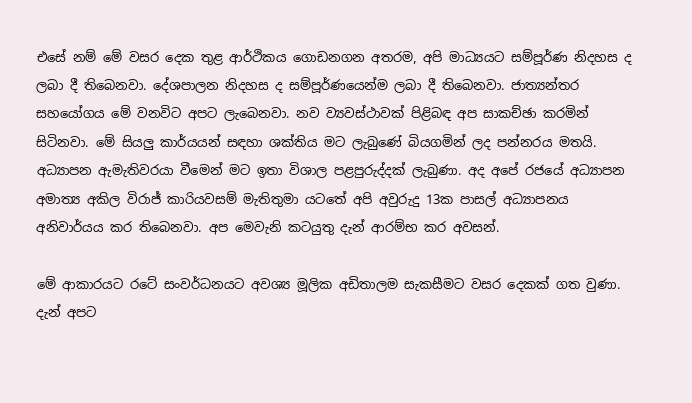එසේ නම් මේ වසර දෙක තුළ ආර්ථිකය ගොඩනගන අතරම, අපි මාධ්‍යයට සම්පූර්ණ නිදහස ද ලබා දී තිබෙනවා. දේශපාලන නිදහස ද සම්පූර්ණයෙන්ම ලබා දී තිබෙනවා. ජාත්‍යන්තර සහයෝගය මේ වනවිට අපට ලැබෙනවා. නව ව්‍යවස්ථාවක් පිළිබඳ අප සාකච්ඡා කරමින් සිටිනවා. මේ සියලු කාර්යයන් සඳහා ශක්තිය මට ලැබුණේ බියගමින් ලද පන්නරය මතයි. අධ්‍යාපන ඇමැතිවරයා වීමෙන් මට ඉතා විශාල පළපුරුද්දක් ලැබුණා. අද අපේ රජයේ අධ්‍යාපන අමාත්‍ය අකිල විරාජ් කාරියවසම් මැතිතුමා යටතේ අපි අවුරුදු 13ක පාසල් අධ්‍යාපනය අනිවාර්යය කර තිබෙනවා. අප මෙවැනි කටයුතු දැන් ආරම්භ කර අවසන්.

මේ ආකාරයට රටේ සංවර්ධනයට අවශ්‍ය මූලික අඩිතාලම සැකසීමට වසර දෙකක් ගත වුණා. දැන් අපට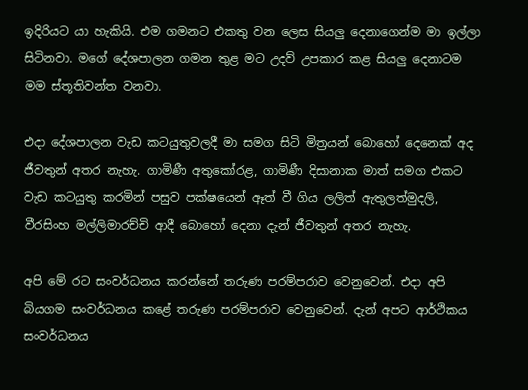ඉදිරියට යා හැකියි. එම ගමනට එකතු වන ලෙස සියලු දෙනාගෙන්ම මා ඉල්ලා සිටිනවා. මගේ දේශපාලන ගමන තුළ මට උදව් උපකාර කළ සියලු දෙනාටම මම ස්තූතිවන්ත වනවා.

එදා දේශපාලන වැඩ කටයුතුවලදී මා සමග සිටි මිත්‍රයන් බොහෝ දෙනෙක් අද ජීවතුන් අතර නැහැ. ගාමිණී අතුකෝරළ, ගාමිණී දිසානාක මාත් සමග එකට වැඩ කටයුතු කරමින් පසුව පක්ෂයෙන් ඈත් වී ගිය ලලිත් ඇතුලත්මුදලි, වීරසිංහ මල්ලිමාරච්චි ආදී බොහෝ දෙනා දැන් ජීවතුන් අතර නැහැ.

අපි මේ රට සංවර්ධනය කරන්නේ තරුණ පරම්පරාව වෙනුවෙන්. එදා අපි බියගම සංවර්ධනය කළේ තරුණ පරම්පරාව වෙනුවෙන්. දැන් අපට ආර්ථිකය සංවර්ධනය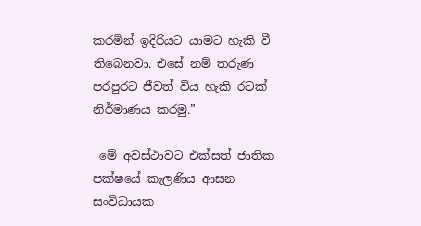කරමින් ඉදිරියට යාමට හැකි වී තිබෙනවා. එසේ නම් තරුණ පරපුරට ජීවත් විය හැකි රටක් නිර්මාණය කරමු.”

 මේ අවස්ථාවට එක්සත් ජාතික පක්ෂයේ කැලණිය ආසන සංවිධායක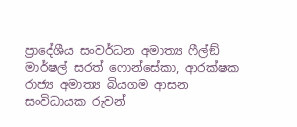ප්‍රාදේශීය සංවර්ධන අමාත්‍ය ෆීල්ඞ් මාර්ෂල් සරත් ෆොන්සේකා, ආරක්ෂක රාජ්‍ය අමාත්‍ය බියගම ආසන සංවිධායක රුවන්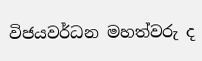විජයවර්ධන මහත්වරු ද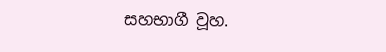සහභාගී වූහ.